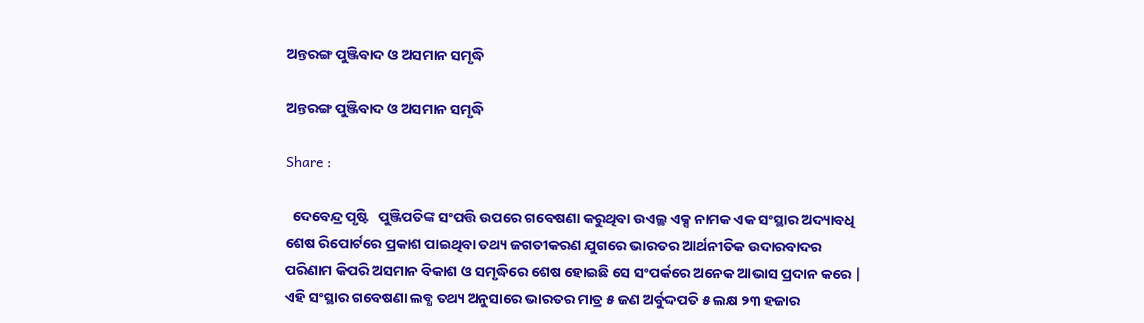ଅନ୍ତରଙ୍ଗ ପୁଞ୍ଜିବାଦ ଓ ଅସମାନ ସମୃଦ୍ଧି

ଅନ୍ତରଙ୍ଗ ପୁଞ୍ଜିବାଦ ଓ ଅସମାନ ସମୃଦ୍ଧି

Share :

  ଦେବେନ୍ଦ୍ର ପୃଷ୍ଟି   ପୁଞ୍ଜିପତିଙ୍କ ସଂପତ୍ତି ଉପରେ ଗବେଷଣା କରୁଥିବା ଉଏଲ୍ଥ ଏକ୍ସ ନାମକ ଏକ ସଂସ୍ଥାର ଅଦ୍ୟାବଧି ଶେଷ ରିପୋର୍ଟରେ ପ୍ରକାଶ ପାଇଥିବା ତଥ୍ୟ ଜଗତୀକରଣ ଯୁଗରେ ଭାରତର ଆର୍ଥନୀତିକ ଉଦାରବାଦର ପରିଣାମ କିପରି ଅସମାନ ବିକାଶ ଓ ସମୃଦ୍ଧିରେ ଶେଷ ହୋଇଛି ସେ ସଂପର୍କରେ ଅନେକ ଆଭାସ ପ୍ରଦାନ କରେ | ଏହି ସଂସ୍ଥାର ଗବେଷଣା ଲବ୍ଧ ତଥ୍ୟ ଅନୁସାରେ ଭାରତର ମାତ୍ର ୫ ଜଣ ଅର୍ବୁଦ୍ଦପତି ୫ ଲକ୍ଷ ୨୩ ହଜାର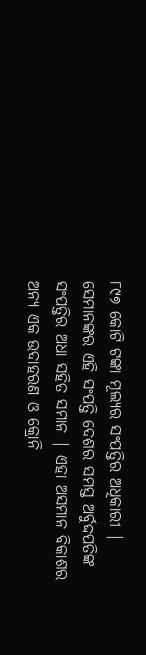୮୯୭ କୋଟି ଟଙ୍କା ମୂଲ୍ୟର ସଂପତ୍ତିର ଅଧିକାରୀ | ସେମାନଙ୍କର ଏହି ସଂପତ୍ତି ଦେଶର ସମସ୍ତ ଅର୍ବୁଦ୍ଦପତିଙ୍କ ସଂପତ୍ତିର ଅଧା ସହିତ ସମାନ | ଏହା ଅସମାନ ବିକାଶର ଅନ୍ୟ ଏକ ଉଦାହରଣ ଓ କ୍ରୋନି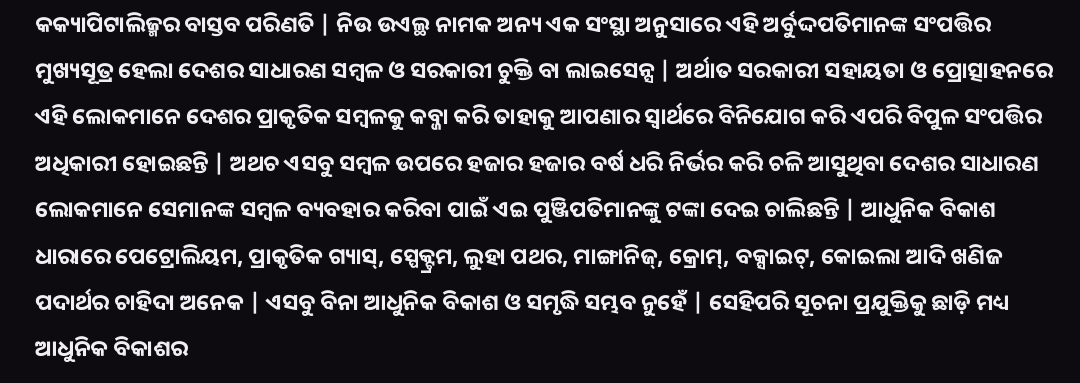କକ୍ୟାପିଟାଲିଜ୍ମର ବାସ୍ତବ ପରିଣତି | ନିଉ ଉଏଲ୍ଥ ନାମକ ଅନ୍ୟ ଏକ ସଂସ୍ଥା ଅନୁସାରେ ଏହି ଅର୍ବୁଦ୍ଦପତିମାନଙ୍କ ସଂପତ୍ତିର ମୁଖ୍ୟସୂତ୍ର ହେଲା ଦେଶର ସାଧାରଣ ସମ୍ବଳ ଓ ସରକାରୀ ଚୁକ୍ତି ବା ଲାଇସେନ୍ସ | ଅର୍ଥାତ ସରକାରୀ ସହାୟତା ଓ ପ୍ରୋତ୍ସାହନରେ ଏହି ଲୋକମାନେ ଦେଶର ପ୍ରାକୃତିକ ସମ୍ବଳକୁ କବ୍ଜା କରି ତାହାକୁ ଆପଣାର ସ୍ବାର୍ଥରେ ବିନିଯୋଗ କରି ଏପରି ବିପୁଳ ସଂପତ୍ତିର ଅଧିକାରୀ ହୋଇଛନ୍ତି | ଅଥଚ ଏସବୁ ସମ୍ବଳ ଉପରେ ହଜାର ହଜାର ବର୍ଷ ଧରି ନିର୍ଭର କରି ଚଳି ଆସୁଥିବା ଦେଶର ସାଧାରଣ ଲୋକମାନେ ସେମାନଙ୍କ ସମ୍ବଳ ବ୍ୟବହାର କରିବା ପାଇଁ ଏଇ ପୁଞ୍ଜିପତିମାନଙ୍କୁ ଟଙ୍କା ଦେଇ ଚାଲିଛନ୍ତି | ଆଧୁନିକ ବିକାଶ ଧାରାରେ ପେଟ୍ରୋଲିୟମ, ପ୍ରାକୃତିକ ଗ୍ୟାସ୍, ସ୍ପେକ୍ଟ୍ରମ, ଲୁହା ପଥର, ମାଙ୍ଗାନିଜ୍, କ୍ରୋମ୍, ବକ୍ସାଇଟ୍, କୋଇଲା ଆଦି ଖଣିଜ ପଦାର୍ଥର ଚାହିଦା ଅନେକ | ଏସବୁ ବିନା ଆଧୁନିକ ବିକାଶ ଓ ସମୃଦ୍ଧି ସମ୍ଭବ ନୁହେଁ | ସେହିପରି ସୂଚନା ପ୍ରଯୁକ୍ତିକୁ ଛାଡ଼ି ମଧ୍ୟ ଆଧୁନିକ ବିକାଶର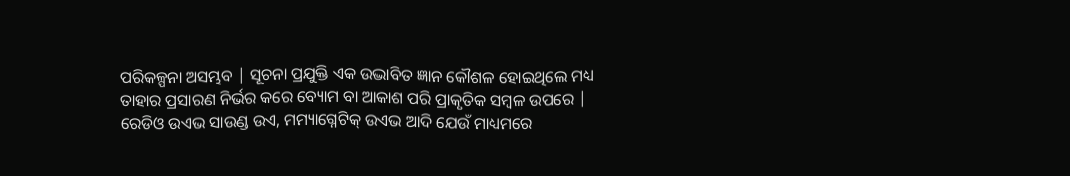ପରିକଳ୍ପନା ଅସମ୍ଭବ | ସୂଚନା ପ୍ରଯୁକ୍ତି ଏକ ଉଦ୍ଭାବିତ ଜ୍ଞାନ କୌଶଳ ହୋଇଥିଲେ ମଧ୍ୟ ତାହାର ପ୍ରସାରଣ ନିର୍ଭର କରେ ବ୍ୟୋମ ବା ଆକାଶ ପରି ପ୍ରାକୃତିକ ସମ୍ବଳ ଉପରେ | ରେଡିଓ ଉଏଭ ସାଉଣ୍ଡ ଉଏ, ମମ୍ୟାଗ୍ନେଟିକ୍ ଉଏଭ ଆଦି ଯେଉଁ ମାଧ୍ୟମରେ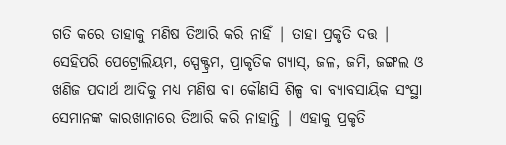ଗତି କରେ ତାହାକୁ ମଣିଷ ତିଆରି କରି ନାହିଁ | ତାହା ପ୍ରକୃତି ଦତ୍ତ | ସେହିପରି ପେଟ୍ରୋଲିୟମ, ସ୍ପେକ୍ଟ୍ରମ, ପ୍ରାକୃତିକ ଗ୍ୟାସ୍, ଜଳ, ଜମି, ଜଙ୍ଗଲ ଓ ଖଣିଜ ପଦାର୍ଥ ଆଦିକୁ ମଧ୍ୟ ମଣିଷ ବା କୌଣସି ଶିଳ୍ପ ବା ବ୍ୟାବସାୟିକ ସଂସ୍ଥା ସେମାନଙ୍କ କାରଖାନାରେ ତିଆରି କରି ନାହାନ୍ତି | ଏହାକୁ ପ୍ରକୃତି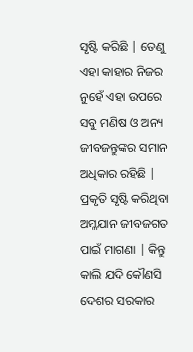ସୃଷ୍ଟି କରିଛି | ତେଣୁ ଏହା କାହାର ନିଜର ନୁହେଁ ଏହା ଉପରେ ସବୁ ମଣିଷ ଓ ଅନ୍ୟ ଜୀବଜନ୍ତୁଙ୍କର ସମାନ ଅଧିକାର ରହିଛି | ପ୍ରକୃତି ସୃଷ୍ଟି କରିଥିବା ଅମ୍ଳଯାନ ଜୀବଜଗତ ପାଇଁ ମାଗଣା | କିନ୍ତୁ କାଲି ଯଦି କୌଣସି ଦେଶର ସରକାର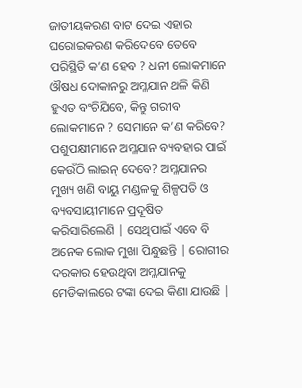ଜାତୀୟକରଣ ବାଟ ଦେଇ ଏହାର ଘରୋଇକରଣ କରିଦେବେ ତେବେ ପରିସ୍ଥିତି କ’ଣ ହେବ ? ଧନୀ ଲୋକମାନେ ଔଷଧ ଦୋକାନରୁ ଅମ୍ଳଯାନ ଥଳି କିଣି ହୁଏତ ବଂଚିଯିବେ, କିନ୍ତୁ ଗରୀବ ଲୋକମାନେ ? ସେମାନେ କ’ଣ କରିବେ? ପଶୁପକ୍ଷୀମାନେ ଅମ୍ଳଯାନ ବ୍ୟବହାର ପାଇଁ କେଉଁଠି ଲାଇନ୍ ଦେବେ? ଅମ୍ଳଯାନର ମୁଖ୍ୟ ଖଣି ବାୟୁ ମଣ୍ଡଳକୁ ଶିଳ୍ପପତି ଓ ବ୍ୟବସାୟୀମାନେ ପ୍ରଦୂଷିତ କରିସାରିଲେଣି | ସେଥିପାଇଁ ଏବେ ବି ଅନେକ ଲୋକ ମୁଖା ପିନ୍ଧୁଛନ୍ତି | ରୋଗୀର ଦରକାର ହେଉଥିବା ଅମ୍ଳଯାନକୁ ମେଡିକାଲରେ ଟଙ୍କା ଦେଇ କିଣା ଯାଉଛି |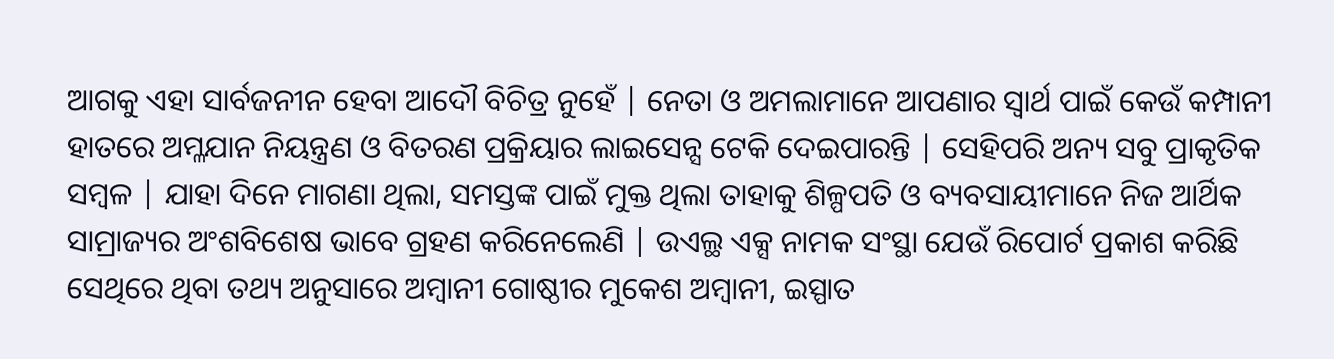ଆଗକୁ ଏହା ସାର୍ବଜନୀନ ହେବା ଆଦୌ ବିଚିତ୍ର ନୁହେଁ | ନେତା ଓ ଅମଲାମାନେ ଆପଣାର ସ୍ବାର୍ଥ ପାଇଁ କେଉଁ କମ୍ପାନୀ ହାତରେ ଅମ୍ଳଯାନ ନିୟନ୍ତ୍ରଣ ଓ ବିତରଣ ପ୍ରକ୍ରିୟାର ଲାଇସେନ୍ସ ଟେକି ଦେଇପାରନ୍ତି | ସେହିପରି ଅନ୍ୟ ସବୁ ପ୍ରାକୃତିକ ସମ୍ବଳ | ଯାହା ଦିନେ ମାଗଣା ଥିଲା, ସମସ୍ତଙ୍କ ପାଇଁ ମୁକ୍ତ ଥିଲା ତାହାକୁ ଶିଳ୍ପପତି ଓ ବ୍ୟବସାୟୀମାନେ ନିଜ ଆର୍ଥିକ ସାମ୍ରାଜ୍ୟର ଅଂଶବିଶେଷ ଭାବେ ଗ୍ରହଣ କରିନେଲେଣି | ଉଏଲ୍ଥ ଏକ୍ସ ନାମକ ସଂସ୍ଥା ଯେଉଁ ରିପୋର୍ଟ ପ୍ରକାଶ କରିଛି ସେଥିରେ ଥିବା ତଥ୍ୟ ଅନୁସାରେ ଅମ୍ବାନୀ ଗୋଷ୍ଠୀର ମୁକେଶ ଅମ୍ବାନୀ, ଇସ୍ପାତ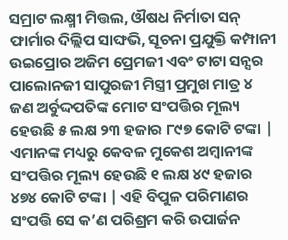ସମ୍ରାଟ ଲକ୍ଷ୍ମୀ ମିତ୍ତଲ, ଔଷଧ ନିର୍ମାତା ସନ୍ ଫାର୍ମାର ଦିଲ୍ଲିପ ସାଙ୍ଘଭି, ସୂଚନା ପ୍ରଯୁକ୍ତି କମ୍ପାନୀ ଉଇପ୍ରୋର ଅଜିମ ପ୍ରେମଜୀ ଏବଂ ଟାଟା ସନ୍ସର ପାଲୋନଜୀ ସାପୁରଜୀ ମିସ୍ତ୍ରୀ ପ୍ରମୁଖ ମାତ୍ର ୪ ଜଣ ଅର୍ବୁଦ୍ଦପତିଙ୍କ ମୋଟ ସଂପତ୍ତିର ମୂଲ୍ୟ ହେଉଛି ୫ ଲକ୍ଷ ୨୩ ହଜାର ୮୯୭ କୋଟି ଟଙ୍କା | ଏମାନଙ୍କ ମଧ୍ୟରୁ କେବଳ ମୁକେଶ ଅମ୍ବାନୀଙ୍କ ସଂପତ୍ତିର ମୂଲ୍ୟ ହେଉଛି ୧ ଲକ୍ଷ ୪୯ ହଜାର ୪୭୪ କୋଟି ଟଙ୍କା | ଏହି ବିପୁଳ ପରିମାଣର ସଂପତ୍ତି ସେ କ’ଣ ପରିଶ୍ରମ କରି ଉପାର୍ଜନ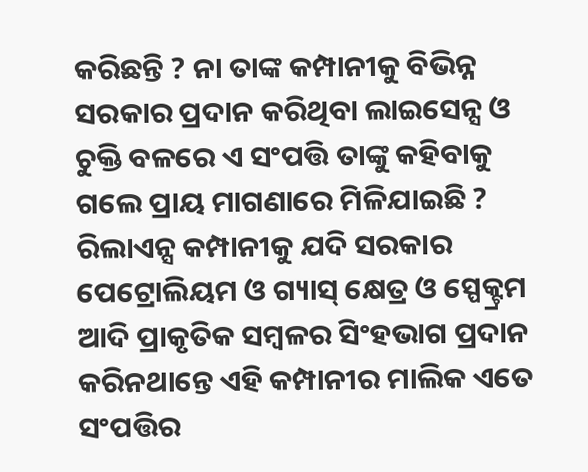କରିଛନ୍ତି ? ନା ତାଙ୍କ କମ୍ପାନୀକୁ ବିଭିନ୍ନ ସରକାର ପ୍ରଦାନ କରିଥିବା ଲାଇସେନ୍ସ ଓ ଚୁକ୍ତି ବଳରେ ଏ ସଂପତ୍ତି ତାଙ୍କୁ କହିବାକୁ ଗଲେ ପ୍ରାୟ ମାଗଣାରେ ମିଳିଯାଇଛି ? ରିଲାଏନ୍ସ କମ୍ପାନୀକୁ ଯଦି ସରକାର ପେଟ୍ରୋଲିୟମ ଓ ଗ୍ୟାସ୍ କ୍ଷେତ୍ର ଓ ସ୍ପେକ୍ଟ୍ରମ ଆଦି ପ୍ରାକୃତିକ ସମ୍ବଳର ସିଂହଭାଗ ପ୍ରଦାନ କରିନଥାନ୍ତେ ଏହି କମ୍ପାନୀର ମାଲିକ ଏତେ ସଂପତ୍ତିର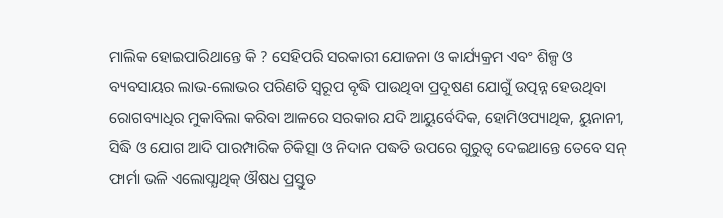ମାଲିକ ହୋଇପାରିଥାନ୍ତେ କି ? ସେହିପରି ସରକାରୀ ଯୋଜନା ଓ କାର୍ଯ୍ୟକ୍ରମ ଏବଂ ଶିଳ୍ପ ଓ ବ୍ୟବସାୟର ଲାଭ-ଲୋଭର ପରିଣତି ସ୍ବରୂପ ବୃଦ୍ଧି ପାଉଥିବା ପ୍ରଦୂଷଣ ଯୋଗୁଁ ଉତ୍ପନ୍ନ ହେଉଥିବା ରୋଗବ୍ୟାଧିର ମୁକାବିଲା କରିବା ଆଳରେ ସରକାର ଯଦି ଆୟୁର୍ବେଦିକ, ହୋମିଓପ୍ୟାଥିକ, ୟୁନାନୀ, ସିଦ୍ଧି ଓ ଯୋଗ ଆଦି ପାରମ୍ପାରିକ ଚିକିତ୍ସା ଓ ନିଦାନ ପଦ୍ଧତି ଉପରେ ଗୁରୁତ୍ବ ଦେଇଥାନ୍ତେ ତେବେ ସନ୍ ଫାର୍ମା ଭଳି ଏଲୋପ୍ଯାଥିକ୍ ଔଷଧ ପ୍ରସ୍ତୁତ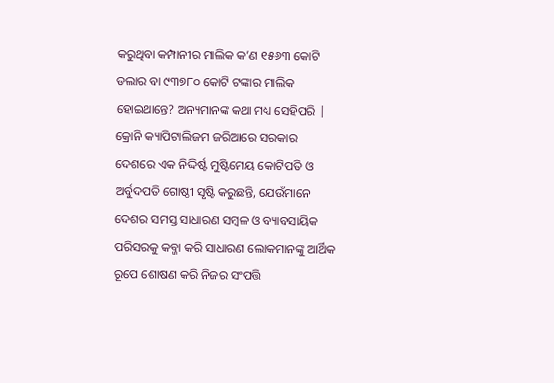କରୁଥିବା କମ୍ପାନୀର ମାଲିକ କ’ଣ ୧୫୬୩ କୋଟି ଡଲାର ବା ୯୩୭୮୦ କୋଟି ଟଙ୍କାର ମାଲିକ ହୋଇଥାନ୍ତେ? ଅନ୍ୟମାନଙ୍କ କଥା ମଧ୍ୟ ସେହିପରି | କ୍ରୋନି କ୍ୟାପିଟାଲିଜମ ଜରିଆରେ ସରକାର ଦେଶରେ ଏକ ନିଦ୍ଦିର୍ଷ୍ଟ ମୁଷ୍ଟିମେୟ କୋଟିପତି ଓ ଅର୍ବୁଦପତି ଗୋଷ୍ଠୀ ସୃଷ୍ଟି କରୁଛନ୍ତି, ଯେଉଁମାନେ ଦେଶର ସମସ୍ତ ସାଧାରଣ ସମ୍ବଳ ଓ ବ୍ୟାବସାୟିକ ପରିସରକୁ କବ୍ଜା କରି ସାଧାରଣ ଲୋକମାନଙ୍କୁ ଆର୍ଥିକ ରୂପେ ଶୋଷଣ କରି ନିଜର ସଂପତ୍ତି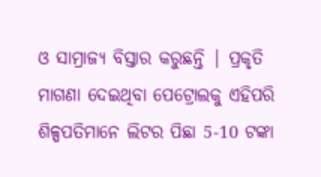ଓ ସାମ୍ରାଜ୍ୟ ବିସ୍ତାର କରୁଛନ୍ତି | ପ୍ରକୃତି ମାଗଣା ଦେଇଥିବା ପେଟ୍ରୋଲକୁ ଏହିପରି ଶିଳ୍ପପତିମାନେ ଲିଟର ପିଛା 5-10 ଟଙ୍କା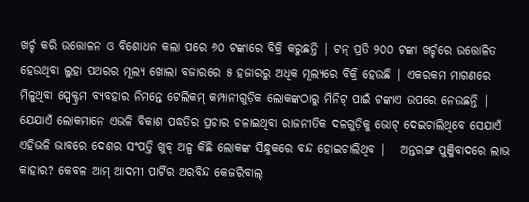ଖର୍ଚ୍ଚ କରି ଉତ୍ତୋଳନ ଓ ବିଶୋଧନ କଲା ପରେ ୬୦ ଟଙ୍କାରେ ବିକ୍ରି କରୁଛନ୍ତି | ଟନ୍ ପ୍ରତି ୨୦୦ ଟଙ୍କା ଖର୍ଚ୍ଚରେ ଉତ୍ତୋଳିତ ହେଉଥିବା ଲୁହା ପଥରର ମୂଲ୍ୟ ଖୋଲା ବଜାରରେ ୫ ହଜାରରୁ ଅଧିକ ମୂଲ୍ୟରେ ବିକ୍ରି ହେଉଛି | ଏକରକମ ମାଗଣରେ ମିଳୁଥିବା ସ୍ପେକ୍ଟ୍ରମ ବ୍ୟବହାର ନିମନ୍ତେ ଟେଲିକମ୍ କମ୍ପାନୀଗୁଡ଼ିକ ଲୋକଙ୍କଠାରୁ ମିନିଟ୍ ପାଇଁ ଟଙ୍କାଏ ଉପରେ ନେଉଛନ୍ତି | ଯେଯାଏଁ ଲୋକମାନେ ଏଭଳି ବିକାଶ ପଦ୍ଧତିର ପ୍ରଚାର ଚଳାଇଥିବା ରାଜନୀତିକ ଦଳଗୁଡ଼ିକୁ ଭୋଟ୍ ଦେଇଚାଲିଥିବେ ସେଯାଏଁ ଏହିଭଳି ଭାବରେ ଦେଶର ସଂପତ୍ତି ଖୁବ୍ ଅଳ୍ପ କିଛି ଲୋକଙ୍କ ସିନ୍ଧୁକରେ ବନ୍ଦ ହୋଇଚାଲିଥିବ |   ଅନ୍ତରଙ୍ଗ ପୁଞ୍ଜିବାଦରେ ଲାଭ କାହାର? କେବଳ ଆମ୍ ଆଦମୀ ପାର୍ଟିର ଅରବିନ୍ଦ କେଜରିବାଲ୍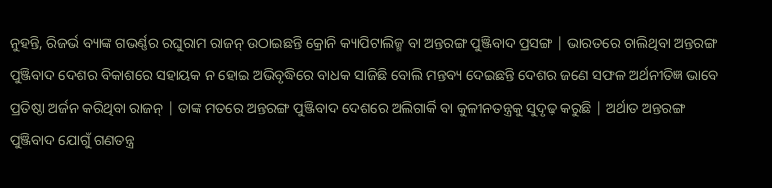ନୁହନ୍ତି, ରିଜର୍ଭ ବ୍ୟାଙ୍କ ଗଭର୍ଣ୍ଣର ରଘୁରାମ ରାଜନ୍ ଉଠାଇଛନ୍ତି କ୍ରୋନି କ୍ୟାପିଟାଲିଜ୍ମ ବା ଅନ୍ତରଙ୍ଗ ପୁଞ୍ଜିବାଦ ପ୍ରସଙ୍ଗ | ଭାରତରେ ଚାଲିଥିବା ଅନ୍ତରଙ୍ଗ ପୁଞ୍ଜିବାଦ ଦେଶର ବିକାଶରେ ସହାୟକ ନ ହୋଇ ଅଭିବୃଦ୍ଧିରେ ବାଧକ ସାଜିଛି ବୋଲି ମନ୍ତବ୍ୟ ଦେଇଛନ୍ତି ଦେଶର ଜଣେ ସଫଳ ଅର୍ଥନୀତିଜ୍ଞ ଭାବେ ପ୍ରତିଷ୍ଠା ଅର୍ଜନ କରିଥିବା ରାଜନ୍ | ତାଙ୍କ ମତରେ ଅନ୍ତରଙ୍ଗ ପୁଞ୍ଜିବାଦ ଦେଶରେ ଅଲିଗାର୍କି ବା କୁଳୀନତନ୍ତ୍ରକୁ ସୁଦୃଢ଼ କରୁଛି | ଅର୍ଥାତ ଅନ୍ତରଙ୍ଗ ପୁଞ୍ଜିବାଦ ଯୋଗୁଁ ଗଣତନ୍ତ୍ର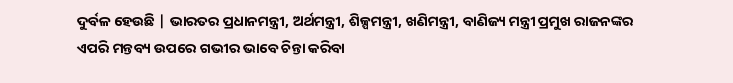ଦୁର୍ବଳ ହେଉଛି | ଭାରତର ପ୍ରଧାନମନ୍ତ୍ରୀ, ଅର୍ଥମନ୍ତ୍ରୀ, ଶିଳ୍ପମନ୍ତ୍ରୀ, ଖଣିମନ୍ତ୍ରୀ, ବାଣିଜ୍ୟ ମନ୍ତ୍ରୀ ପ୍ରମୁଖ ରାଜନଙ୍କର ଏପରି ମନ୍ତବ୍ୟ ଉପରେ ଗଭୀର ଭାବେ ଚିନ୍ତା କରିବା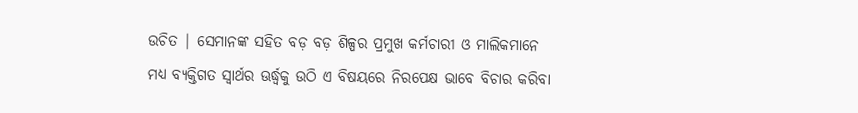ଉଚିତ | ସେମାନଙ୍କ ସହିତ ବଡ଼ ବଡ଼ ଶିଳ୍ପର ପ୍ରମୁଖ କର୍ମଚାରୀ ଓ ମାଲିକମାନେ ମଧ୍ୟ ବ୍ୟକ୍ତିଗତ ସ୍ବାର୍ଥର ଊର୍ଦ୍ଧ୍ବକୁ ଉଠି ଏ ବିଷୟରେ ନିରପେକ୍ଷ ଭାବେ ବିଚାର କରିବା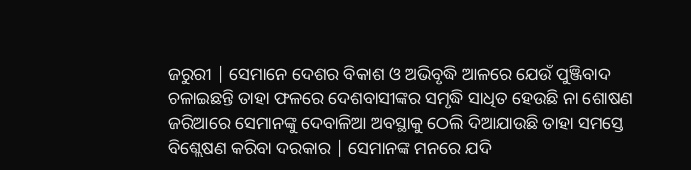ଜରୁରୀ | ସେମାନେ ଦେଶର ବିକାଶ ଓ ଅଭିବୃଦ୍ଧି ଆଳରେ ଯେଉଁ ପୁଞ୍ଜିବାଦ ଚଳାଇଛନ୍ତି ତାହା ଫଳରେ ଦେଶବାସୀଙ୍କର ସମୃଦ୍ଧି ସାଧିତ ହେଉଛି ନା ଶୋଷଣ ଜରିଆରେ ସେମାନଙ୍କୁ ଦେବାଳିଆ ଅବସ୍ଥାକୁ ଠେଲି ଦିଆଯାଉଛି ତାହା ସମସ୍ତେ ବିଶ୍ଲେଷଣ କରିବା ଦରକାର | ସେମାନଙ୍କ ମନରେ ଯଦି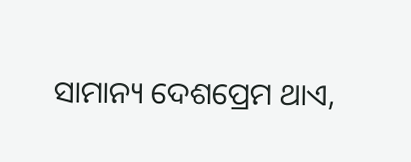ସାମାନ୍ୟ ଦେଶପ୍ରେମ ଥାଏ,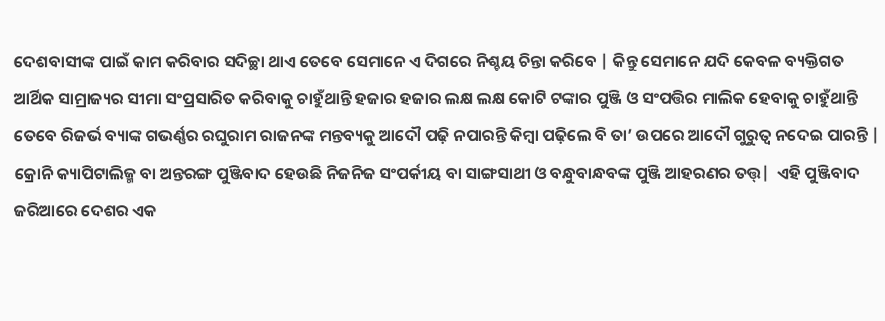ଦେଶବାସୀଙ୍କ ପାଇଁ କାମ କରିବାର ସଦିଚ୍ଛା ଥାଏ ତେବେ ସେମାନେ ଏ ଦିଗରେ ନିଶ୍ଚୟ ଚିନ୍ତା କରିବେ | କିନ୍ତୁ ସେମାନେ ଯଦି କେବଳ ବ୍ୟକ୍ତିଗତ ଆର୍ଥିକ ସାମ୍ରାଜ୍ୟର ସୀମା ସଂପ୍ରସାରିତ କରିବାକୁ ଚାହୁଁଥାନ୍ତି ହଜାର ହଜାର ଲକ୍ଷ ଲକ୍ଷ କୋଟି ଟଙ୍କାର ପୁଞ୍ଜି ଓ ସଂପତ୍ତିର ମାଲିକ ହେବାକୁ ଚାହୁଁଥାନ୍ତି ତେବେ ରିଜର୍ଭ ବ୍ୟାଙ୍କ ଗଭର୍ଣ୍ଣର ରଘୁରାମ ରାଜନଙ୍କ ମନ୍ତବ୍ୟକୁ ଆଦୌ ପଢ଼ି ନପାରନ୍ତି କିମ୍ବା ପଢ଼ିଲେ ବି ତା’ ଉପରେ ଆଦୌ ଗୁରୁତ୍ବ ନଦେଇ ପାରନ୍ତି | କ୍ରୋନି କ୍ୟାପିଟାଲିଜ୍ମ ବା ଅନ୍ତରଙ୍ଗ ପୁଞ୍ଜିବାଦ ହେଉଛି ନିଜନିଜ ସଂପର୍କୀୟ ବା ସାଙ୍ଗସାଥୀ ଓ ବନ୍ଧୁବାନ୍ଧବଙ୍କ ପୁଞ୍ଜି ଆହରଣର ତତ୍ତ୍|  ଏହି ପୁଞ୍ଜିବାଦ ଜରିଆରେ ଦେଶର ଏକ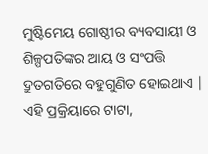ମୁଷ୍ଟିମେୟ ଗୋଷ୍ଠୀର ବ୍ୟବସାୟୀ ଓ ଶିଳ୍ପପତିଙ୍କର ଆୟ ଓ ସଂପତ୍ତି ଦ୍ରୁତଗତିରେ ବହୁଗୁଣିତ ହୋଇଥାଏ | ଏହି ପ୍ରକ୍ରିୟାରେ ଟାଟା,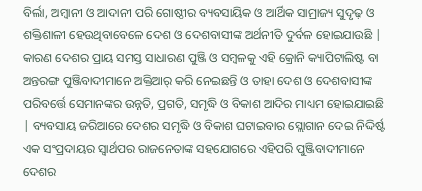ବିର୍ଲା, ଅମ୍ବାନୀ ଓ ଆଦାନୀ ପରି ଗୋଷ୍ଠୀର ବ୍ୟବସାୟିକ ଓ ଆର୍ଥିକ ସାମ୍ରାଜ୍ୟ ସୁଦୃଢ଼ ଓ ଶକ୍ତିଶାଳୀ ହେଉଥିବାବେଳେ ଦେଶ ଓ ଦେଶବାସୀଙ୍କ ଅର୍ଥନୀତି ଦୁର୍ବଳ ହୋଇଯାଉଛି | କାରଣ ଦେଶର ପ୍ରାୟ ସମସ୍ତ ସାଧାରଣ ପୁଞ୍ଜି ଓ ସମ୍ବଳକୁ ଏହି କ୍ରୋନି କ୍ୟାପିଟାଲିଷ୍ଟ ବା ଅନ୍ତରଙ୍ଗ ପୁଞ୍ଜିବାଦୀମାନେ ଅକ୍ତିଆର୍ କରି ନେଇଛନ୍ତି ଓ ତାହା ଦେଶ ଓ ଦେଶବାସୀଙ୍କ ପରିବର୍ତ୍ତେ ସେମାନଙ୍କର ଉନ୍ନତି, ପ୍ରଗତି, ସମୃଦ୍ଧି ଓ ବିକାଶ ଆଦିର ମାଧ୍ୟମ ହୋଇଯାଇଛି | ବ୍ୟବସାୟ ଜରିଆରେ ଦେଶର ସମୃଦ୍ଧି ଓ ବିକାଶ ଘଟାଇବାର ସ୍ଲୋଗାନ ଦେଇ ନିଦ୍ଦିର୍ଷ୍ଟ ଏକ ସଂପ୍ରଦାୟର ସ୍ବାର୍ଥପର ରାଜନେତାଙ୍କ ସହଯୋଗରେ ଏହିପରି ପୁଞ୍ଜିବାଦୀମାନେ ଦେଶର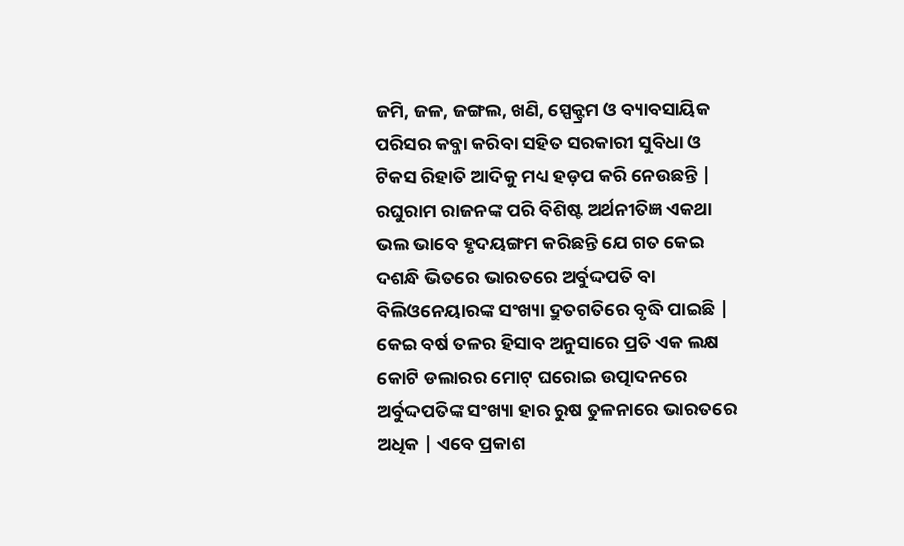ଜମି, ଜଳ, ଜଙ୍ଗଲ, ଖଣି, ସ୍ପେକ୍ଟ୍ରମ ଓ ବ୍ୟାବସାୟିକ ପରିସର କବ୍ଜା କରିବା ସହିତ ସରକାରୀ ସୁବିଧା ଓ ଟିକସ ରିହାତି ଆଦିକୁ ମଧ୍ୟ ହଡ଼ପ କରି ନେଉଛନ୍ତି | ରଘୁରାମ ରାଜନଙ୍କ ପରି ବିଶିଷ୍ଟ ଅର୍ଥନୀତିଜ୍ଞ ଏକଥା ଭଲ ଭାବେ ହୃଦୟଙ୍ଗମ କରିଛନ୍ତି ଯେ ଗତ କେଇ ଦଶନ୍ଧି ଭିତରେ ଭାରତରେ ଅର୍ବୁଦ୍ଦପତି ବା ବିଲିଓନେୟାରଙ୍କ ସଂଖ୍ୟା ଦ୍ରୁତଗତିରେ ବୃଦ୍ଧି ପାଇଛି | କେଇ ବର୍ଷ ତଳର ହିସାବ ଅନୁସାରେ ପ୍ରତି ଏକ ଲକ୍ଷ କୋଟି ଡଲାରର ମୋଟ୍ ଘରୋଇ ଉତ୍ପାଦନରେ ଅର୍ବୁଦ୍ଦପତିଙ୍କ ସଂଖ୍ୟା ହାର ରୁଷ ତୁଳନାରେ ଭାରତରେ ଅଧିକ | ଏବେ ପ୍ରକାଶ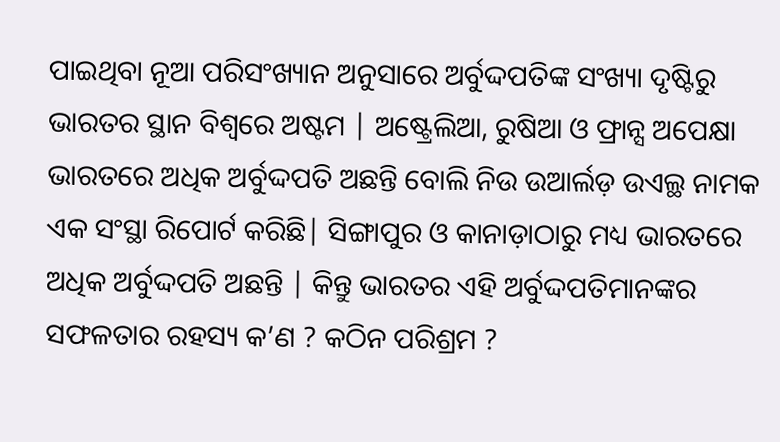ପାଇଥିବା ନୂଆ ପରିସଂଖ୍ୟାନ ଅନୁସାରେ ଅର୍ବୁଦ୍ଦପତିଙ୍କ ସଂଖ୍ୟା ଦୃଷ୍ଟିରୁ ଭାରତର ସ୍ଥାନ ବିଶ୍ବରେ ଅଷ୍ଟମ | ଅଷ୍ଟ୍ରେଲିଆ, ରୁଷିଆ ଓ ଫ୍ରାନ୍ସ ଅପେକ୍ଷା ଭାରତରେ ଅଧିକ ଅର୍ବୁଦ୍ଦପତି ଅଛନ୍ତି ବୋଲି ନିଉ ଉଆର୍ଲଡ଼ ଉଏଲ୍ଥ ନାମକ ଏକ ସଂସ୍ଥା ରିପୋର୍ଟ କରିଛି| ସିଙ୍ଗାପୁର ଓ କାନାଡ଼ାଠାରୁ ମଧ୍ୟ ଭାରତରେ ଅଧିକ ଅର୍ବୁଦ୍ଦପତି ଅଛନ୍ତି | କିନ୍ତୁ ଭାରତର ଏହି ଅର୍ବୁଦ୍ଦପତିମାନଙ୍କର ସଫଳତାର ରହସ୍ୟ କ’ଣ ? କଠିନ ପରିଶ୍ରମ ?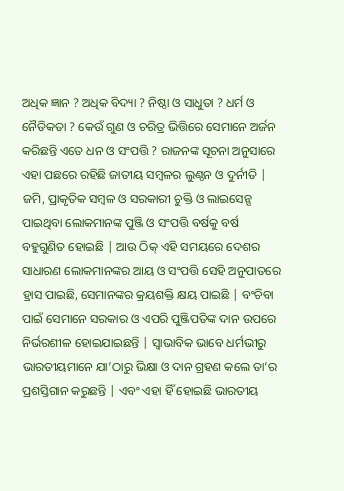ଅଧିକ ଜ୍ଞାନ ? ଅଧିକ ବିଦ୍ୟା ? ନିଷ୍ଠା ଓ ସାଧୁତା ? ଧର୍ମ ଓ ନୈତିକତା ? କେଉଁ ଗୁଣ ଓ ଚରିତ୍ର ଭିତ୍ତିରେ ସେମାନେ ଅର୍ଜନ କରିଛନ୍ତି ଏତେ ଧନ ଓ ସଂପତ୍ତି ? ରାଜନଙ୍କ ସୂଚନା ଅନୁସାରେ ଏହା ପଛରେ ରହିଛି ଜାତୀୟ ସମ୍ବଳର ଲୁଣ୍ଠନ ଓ ଦୁର୍ନୀତି | ଜମି, ପ୍ରାକୃତିକ ସମ୍ବଳ ଓ ସରକାରୀ ଚୁକ୍ତି ଓ ଲାଇସେନ୍ସ ପାଇଥିବା ଲୋକମାନଙ୍କ ପୁଞ୍ଜି ଓ ସଂପତ୍ତି ବର୍ଷକୁ ବର୍ଷ ବହୁଗୁଣିତ ହୋଇଛି | ଆଉ ଠିକ୍ ଏହି ସମୟରେ ଦେଶର ସାଧାରଣ ଲୋକମାନଙ୍କର ଆୟ ଓ ସଂପତ୍ତି ସେହି ଅନୁପାତରେ ହ୍ରାସ ପାଇଛି, ସେମାନଙ୍କର କ୍ରୟଶକ୍ତି କ୍ଷୟ ପାଇଛି | ବଂଚିବା ପାଇଁ ସେମାନେ ସରକାର ଓ ଏପରି ପୁଞ୍ଜିପତିଙ୍କ ଦାନ ଉପରେ ନିର୍ଭରଶୀଳ ହୋଇଯାଇଛନ୍ତି | ସ୍ବାଭାବିକ ଭାବେ ଧର୍ମଭୀରୁ ଭାରତୀୟମାନେ ଯା’ଠାରୁ ଭିକ୍ଷା ଓ ଦାନ ଗ୍ରହଣ କଲେ ତା’ର ପ୍ରଶସ୍ତିଗାନ କରୁଛନ୍ତି | ଏବଂ ଏହା ହିଁ ହୋଇଛି ଭାରତୀୟ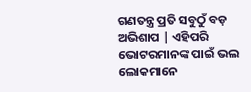ଗଣତନ୍ତ୍ର ପ୍ରତି ସବୁଠୁଁ ବଡ଼ ଅଭିଶାପ | ଏହିପରି ଭୋଟରମାନଙ୍କ ପାଇଁ ଭଲ ଲୋକମାନେ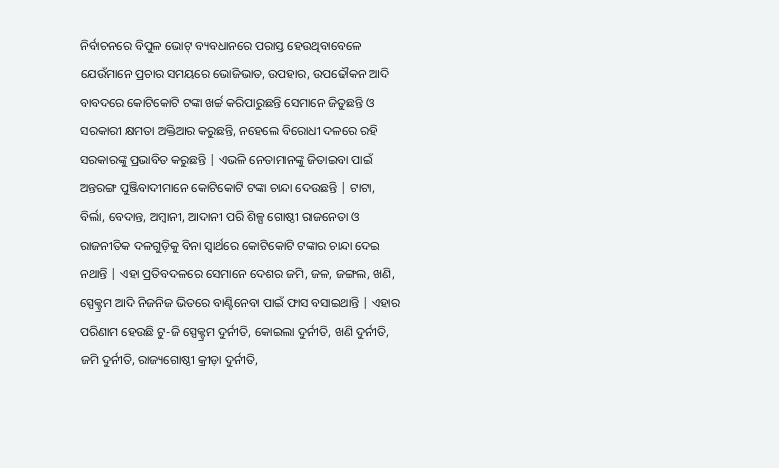ନିର୍ବାଚନରେ ବିପୁଳ ଭୋଟ୍ ବ୍ୟବଧାନରେ ପରାସ୍ତ ହେଉଥିବାବେଳେ ଯେଉଁମାନେ ପ୍ରଚାର ସମୟରେ ଭୋଜିଭାତ, ଉପହାର, ଉପଢୌକନ ଆଦି ବାବଦରେ କୋଟିକୋଟି ଟଙ୍କା ଖର୍ଚ୍ଚ କରିପାରୁଛନ୍ତି ସେମାନେ ଜିତୁଛନ୍ତି ଓ ସରକାରୀ କ୍ଷମତା ଅକ୍ତିଆର କରୁଛନ୍ତି, ନହେଲେ ବିରୋଧୀ ଦଳରେ ରହି ସରକାରଙ୍କୁ ପ୍ରଭାବିତ କରୁଛନ୍ତି | ଏଭଳି ନେତାମାନଙ୍କୁ ଜିତାଇବା ପାଇଁ ଅନ୍ତରଙ୍ଗ ପୁଞ୍ଜିବାଦୀମାନେ କୋଟିକୋଟି ଟଙ୍କା ଚାନ୍ଦା ଦେଉଛନ୍ତି | ଟାଟା, ବିର୍ଲା, ବେଦାନ୍ତ, ଅମ୍ବାନୀ, ଆଦାନୀ ପରି ଶିଳ୍ପ ଗୋଷ୍ଠୀ ରାଜନେତା ଓ ରାଜନୀତିକ ଦଳଗୁଡ଼ିକୁ ବିନା ସ୍ବାର୍ଥରେ କୋଟିକୋଟି ଟଙ୍କାର ଚାନ୍ଦା ଦେଇ ନଥାନ୍ତି | ଏହା ପ୍ରତିବଦଳରେ ସେମାନେ ଦେଶର ଜମି, ଜଳ, ଜଙ୍ଗଲ, ଖଣି, ସ୍ପେକ୍ଟ୍ରମ ଆଦି ନିଜନିଜ ଭିତରେ ବାଣ୍ଟିନେବା ପାଇଁ ଫାସ ବସାଇଥାନ୍ତି | ଏହାର ପରିଣାମ ହେଉଛି ଟୁ-ଜି ସ୍ପେକ୍ଟ୍ରମ ଦୁର୍ନୀତି, କୋଇଲା ଦୁର୍ନୀତି, ଖଣି ଦୁର୍ନୀତି, ଜମି ଦୁର୍ନୀତି, ରାଜ୍ୟଗୋଷ୍ଠୀ କ୍ରୀଡ଼ା ଦୁର୍ନୀତି,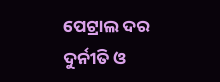ପେଟ୍ରାଲ ଦର ଦୁର୍ନୀତି ଓ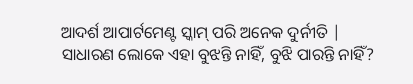ଆଦର୍ଶ ଆପାର୍ଟମେଣ୍ଟ ସ୍କାମ୍ ପରି ଅନେକ ଦୁର୍ନୀତି | ସାଧାରଣ ଲୋକେ ଏହା ବୁଝନ୍ତି ନାହିଁ, ବୁଝି ପାରନ୍ତି ନାହିଁ?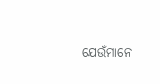ଯେଉଁମାନେ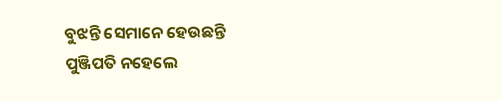ବୁଝନ୍ତି ସେମାନେ ହେଉଛନ୍ତି ପୁଞ୍ଜିପତି ନହେଲେ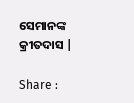ସେମାନଙ୍କ କ୍ରୀତଦାସ |

Share :